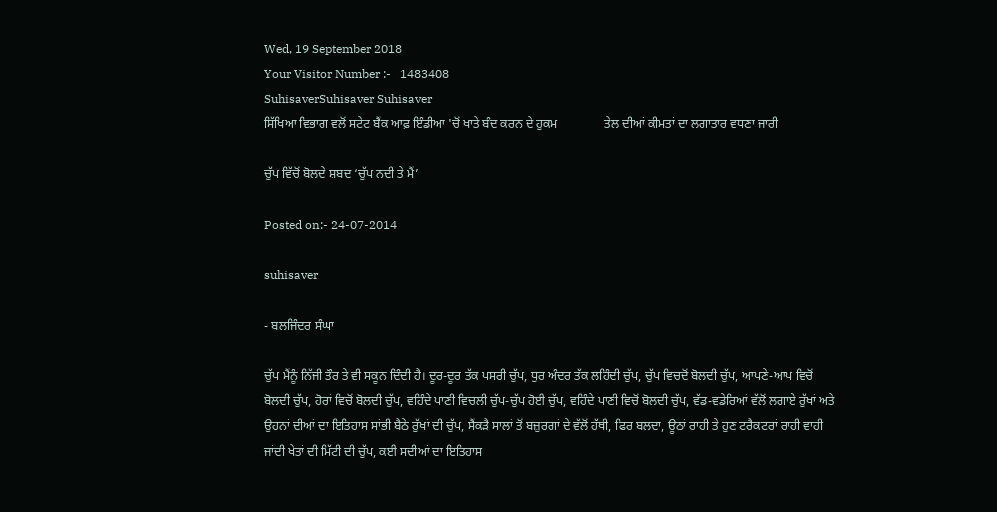Wed, 19 September 2018
Your Visitor Number :-   1483408
SuhisaverSuhisaver Suhisaver
ਸਿੱਖਿਆ ਵਿਭਾਗ ਵਲੋਂ ਸਟੇਟ ਬੈਂਕ ਆਫ਼ ਇੰਡੀਆ 'ਚੋਂ ਖਾਤੇ ਬੰਦ ਕਰਨ ਦੇ ਹੁਕਮ               ਤੇਲ ਦੀਆਂ ਕੀਮਤਾਂ ਦਾ ਲਗਾਤਾਰ ਵਧਣਾ ਜਾਰੀ

ਚੁੱਪ ਵਿੱਚੋਂ ਬੋਲਦੇ ਸ਼ਬਦ ‘ਚੁੱਪ ਨਦੀ ਤੇ ਮੈਂ’

Posted on:- 24-07-2014

suhisaver

- ਬਲਜਿੰਦਰ ਸੰਘਾ

ਚੁੱਪ ਮੈਂਨੂੰ ਨਿੱਜੀ ਤੌਰ ਤੇ ਵੀ ਸਕੂਨ ਦਿੰਦੀ ਹੈ। ਦੂਰ-ਦੂਰ ਤੱਕ ਪਸਰੀ ਚੁੱਪ, ਧੁਰ ਅੰਦਰ ਤੱਕ ਲਹਿੰਦੀ ਚੁੱਪ, ਚੁੱਪ ਵਿਚਦੋਂ ਬੋਲਦੀ ਚੁੱਪ, ਆਪਣੇ-ਆਪ ਵਿਚੋਂ ਬੋਲਦੀ ਚੁੱਪ, ਹੋਰਾਂ ਵਿਚੋਂ ਬੋਲਦੀ ਚੁੱਪ, ਵਹਿੰਦੇ ਪਾਣੀ ਵਿਚਲੀ ਚੁੱਪ-ਚੁੱਪ ਹੋਈ ਚੁੱਪ, ਵਹਿੰਦੇ ਪਾਣੀ ਵਿਚੋਂ ਬੋਲਦੀ ਚੁੱਪ, ਵੱਡ-ਵਡੇਰਿਆਂ ਵੱਲੋਂ ਲਗਾਏ ਰੁੱਖਾਂ ਅਤੇ ਉਹਨਾਂ ਦੀਆਂ ਦਾ ਇਤਿਹਾਸ ਸਾਂਭੀ ਬੈਠੇ ਰੁੱਖਾਂ ਦੀ ਚੁੱਪ, ਸੈਂਕੜੈ ਸਾਲਾਂ ਤੋਂ ਬਜ਼ੁਰਗਾਂ ਦੇ ਵੱਲੋਂ ਹੱਥੀ, ਫਿਰ ਬਲਦਾ, ਊਠਾਂ ਰਾਹੀ ਤੇ ਹੁਣ ਟਰੈਕਟਰਾਂ ਰਾਹੀ ਵਾਹੀ ਜਾਂਦੀ ਖੇਤਾਂ ਦੀ ਮਿੱਟੀ ਦੀ ਚੁੱਪ, ਕਈ ਸਦੀਆਂ ਦਾ ਇਤਿਹਾਸ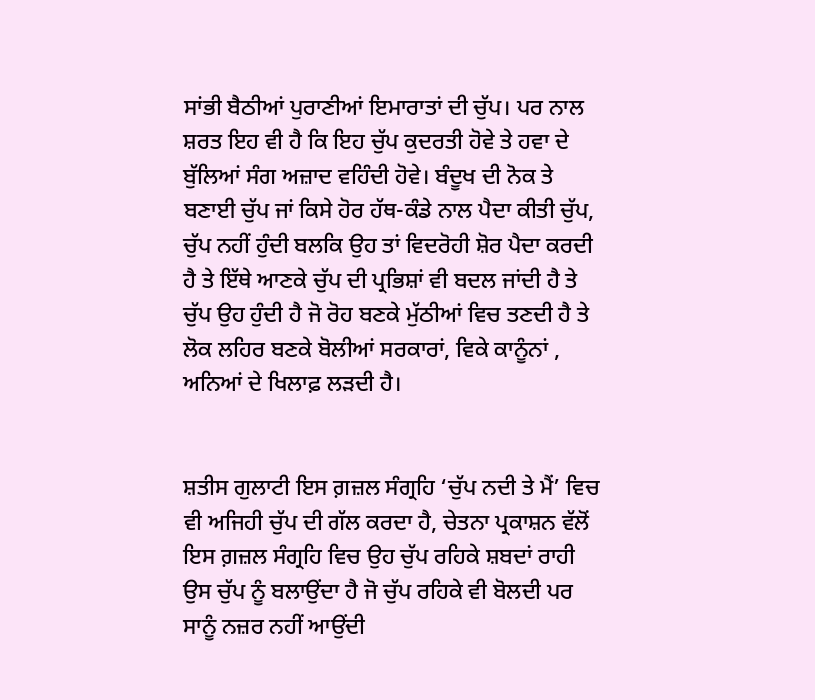ਸਾਂਭੀ ਬੈਠੀਆਂ ਪੁਰਾਣੀਆਂ ਇਮਾਰਾਤਾਂ ਦੀ ਚੁੱਪ। ਪਰ ਨਾਲ ਸ਼ਰਤ ਇਹ ਵੀ ਹੈ ਕਿ ਇਹ ਚੁੱਪ ਕੁਦਰਤੀ ਹੋਵੇ ਤੇ ਹਵਾ ਦੇ ਬੁੱਲਿਆਂ ਸੰਗ ਅਜ਼ਾਦ ਵਹਿੰਦੀ ਹੋਵੇ। ਬੰਦੂਖ ਦੀ ਨੋਕ ਤੇ ਬਣਾਈ ਚੁੱਪ ਜਾਂ ਕਿਸੇ ਹੋਰ ਹੱਥ-ਕੰਡੇ ਨਾਲ ਪੈਦਾ ਕੀਤੀ ਚੁੱਪ, ਚੁੱਪ ਨਹੀਂ ਹੁੰਦੀ ਬਲਕਿ ਉਹ ਤਾਂ ਵਿਦਰੋਹੀ ਸ਼ੋਰ ਪੈਦਾ ਕਰਦੀ ਹੈ ਤੇ ਇੱਥੇ ਆਣਕੇ ਚੁੱਪ ਦੀ ਪ੍ਰਭਿਸ਼ਾਂ ਵੀ ਬਦਲ ਜਾਂਦੀ ਹੈ ਤੇ ਚੁੱਪ ਉਹ ਹੁੰਦੀ ਹੈ ਜੋ ਰੋਹ ਬਣਕੇ ਮੁੱਠੀਆਂ ਵਿਚ ਤਣਦੀ ਹੈ ਤੇ ਲੋਕ ਲਹਿਰ ਬਣਕੇ ਬੋਲੀਆਂ ਸਰਕਾਰਾਂ, ਵਿਕੇ ਕਾਨੂੰਨਾਂ , ਅਨਿਆਂ ਦੇ ਖਿਲਾਫ਼ ਲੜਦੀ ਹੈ।


ਸ਼ਤੀਸ ਗੁਲਾਟੀ ਇਸ ਗ਼ਜ਼ਲ ਸੰਗ੍ਰਹਿ ‘ਚੁੱਪ ਨਦੀ ਤੇ ਮੈਂ’ ਵਿਚ ਵੀ ਅਜਿਹੀ ਚੁੱਪ ਦੀ ਗੱਲ ਕਰਦਾ ਹੈ, ਚੇਤਨਾ ਪ੍ਰਕਾਸ਼ਨ ਵੱਲੋਂ ਇਸ ਗ਼ਜ਼ਲ ਸੰਗ੍ਰਹਿ ਵਿਚ ਉਹ ਚੁੱਪ ਰਹਿਕੇ ਸ਼ਬਦਾਂ ਰਾਹੀ ਉਸ ਚੁੱਪ ਨੂੰ ਬਲਾਉਂਦਾ ਹੈ ਜੋ ਚੁੱਪ ਰਹਿਕੇ ਵੀ ਬੋਲਦੀ ਪਰ ਸਾਨੂੰ ਨਜ਼ਰ ਨਹੀਂ ਆਉਂਦੀ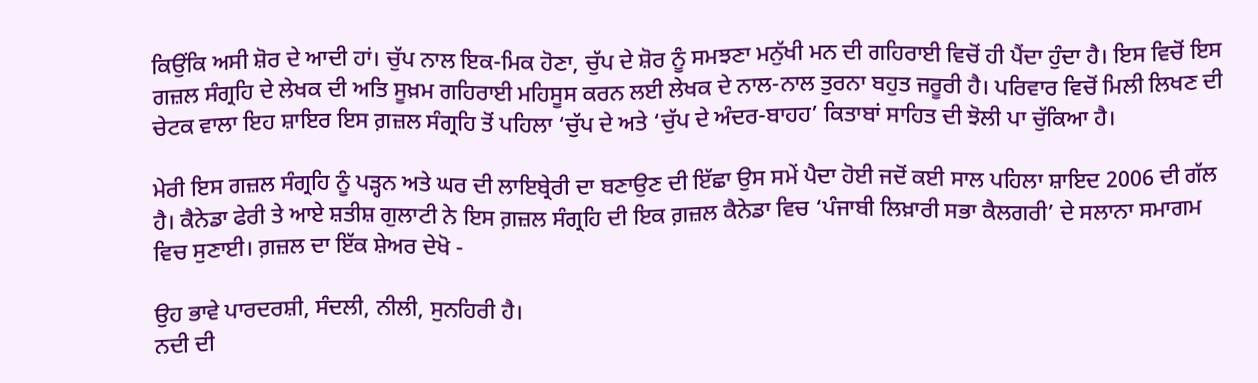ਕਿਉਂਕਿ ਅਸੀ ਸ਼ੋਰ ਦੇ ਆਦੀ ਹਾਂ। ਚੁੱਪ ਨਾਲ ਇਕ-ਮਿਕ ਹੋਣਾ, ਚੁੱਪ ਦੇ ਸ਼ੋਰ ਨੂੰ ਸਮਝਣਾ ਮਨੁੱਖੀ ਮਨ ਦੀ ਗਹਿਰਾਈ ਵਿਚੋਂ ਹੀ ਪੈਂਦਾ ਹੁੰਦਾ ਹੈ। ਇਸ ਵਿਚੋਂ ਇਸ ਗਜ਼ਲ ਸੰਗ੍ਰਹਿ ਦੇ ਲੇਖਕ ਦੀ ਅਤਿ ਸੂਖ਼ਮ ਗਹਿਰਾਈ ਮਹਿਸੂਸ ਕਰਨ ਲਈ ਲੇਖਕ ਦੇ ਨਾਲ-ਨਾਲ ਤੁਰਨਾ ਬਹੁਤ ਜਰੂਰੀ ਹੈ। ਪਰਿਵਾਰ ਵਿਚੋਂ ਮਿਲੀ ਲਿਖਣ ਦੀ ਚੇਟਕ ਵਾਲਾ ਇਹ ਸ਼ਾਇਰ ਇਸ ਗ਼ਜ਼ਲ ਸੰਗ੍ਰਹਿ ਤੋਂ ਪਹਿਲਾ ‘ਚੁੱਪ ਦੇ ਅਤੇ ‘ਚੁੱਪ ਦੇ ਅੰਦਰ-ਬਾਹਹ’ ਕਿਤਾਬਾਂ ਸਾਹਿਤ ਦੀ ਝੋਲੀ ਪਾ ਚੁੱਕਿਆ ਹੈ।

ਮੇਰੀ ਇਸ ਗਜ਼ਲ ਸੰਗ੍ਰਹਿ ਨੂੰ ਪੜ੍ਹਨ ਅਤੇ ਘਰ ਦੀ ਲਾਇਬ੍ਰੇਰੀ ਦਾ ਬਣਾਉਣ ਦੀ ਇੱਛਾ ਉਸ ਸਮੇਂ ਪੈਦਾ ਹੋਈ ਜਦੋਂ ਕਈ ਸਾਲ ਪਹਿਲਾ ਸ਼ਾਇਦ 2006 ਦੀ ਗੱਲ ਹੈ। ਕੈਨੇਡਾ ਫੇਰੀ ਤੇ ਆਏ ਸ਼ਤੀਸ਼ ਗੁਲਾਟੀ ਨੇ ਇਸ ਗ਼ਜ਼ਲ ਸੰਗ੍ਰਹਿ ਦੀ ਇਕ ਗ਼ਜ਼ਲ ਕੈਨੇਡਾ ਵਿਚ ‘ਪੰਜਾਬੀ ਲਿਖ਼ਾਰੀ ਸਭਾ ਕੈਲਗਰੀ’ ਦੇ ਸਲਾਨਾ ਸਮਾਗਮ ਵਿਚ ਸੁਣਾਈ। ਗ਼ਜ਼ਲ ਦਾ ਇੱਕ ਸ਼ੇਅਰ ਦੇਖੋ -

ਉਹ ਭਾਵੇ ਪਾਰਦਰਸ਼ੀ, ਸੰਦਲੀ, ਨੀਲੀ, ਸੁਨਹਿਰੀ ਹੈ।
ਨਦੀ ਦੀ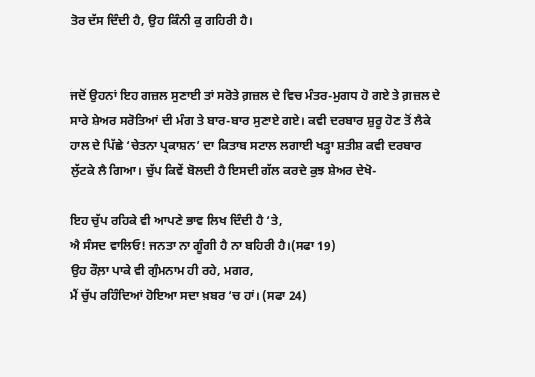ਤੋਰ ਦੱਸ ਦਿੰਦੀ ਹੈ, ਉਹ ਕਿੰਨੀ ਕੁ ਗਹਿਰੀ ਹੈ।


ਜਦੋਂ ਉਹਨਾਂ ਇਹ ਗਜ਼ਲ ਸੁਣਾਈ ਤਾਂ ਸਰੋਤੇ ਗ਼ਜ਼ਲ ਦੇ ਵਿਚ ਮੰਤਰ-ਮੁਗਧ ਹੋ ਗਏ ਤੇ ਗ਼ਜ਼ਲ ਦੇ ਸਾਰੇ ਸ਼ੇਅਰ ਸਰੋਤਿਆਂ ਦੀ ਮੰਗ ਤੇ ਬਾਰ-ਬਾਰ ਸੁਣਾਏ ਗਏ। ਕਵੀ ਦਰਬਾਰ ਸ਼ੁਰੂ ਹੋਣ ਤੋਂ ਲੈਕੇ ਹਾਲ ਦੇ ਪਿੱਛੇ ‘ਚੇਤਨਾ ਪ੍ਰਕਾਸ਼ਨ’ ਦਾ ਕਿਤਾਬ ਸਟਾਲ ਲਗਾਈ ਖੜ੍ਹਾ ਸ਼ਤੀਸ਼ ਕਵੀ ਦਰਬਾਰ ਲੁੱਟਕੇ ਲੈ ਗਿਆ। ਚੁੱਪ ਕਿਵੇਂ ਬੋਲਦੀ ਹੈ ਇਸਦੀ ਗੱਲ ਕਰਦੇ ਕੁਝ ਸ਼ੇਅਰ ਦੇਖੋ-

ਇਹ ਚੁੱਪ ਰਹਿਕੇ ਵੀ ਆਪਣੇ ਭਾਵ ਲਿਖ ਦਿੰਦੀ ਹੈ ‘ਤੇ,
ਐ ਸੰਸਦ ਵਾਲਿਓ! ਜਨਤਾ ਨਾ ਗੂੰਗੀ ਹੈ ਨਾ ਬਹਿਰੀ ਹੈ।(ਸਫਾ 19)
ਉਹ ਰੌਲ਼ਾ ਪਾਕੇ ਵੀ ਗੁੰਮਨਾਮ ਹੀ ਰਹੇ, ਮਗਰ,
ਮੈਂ ਚੁੱਪ ਰਹਿੰਦਿਆਂ ਹੋਇਆ ਸਦਾ ਖ਼ਬਰ ‘ਚ ਹਾਂ। (ਸਫਾ 24)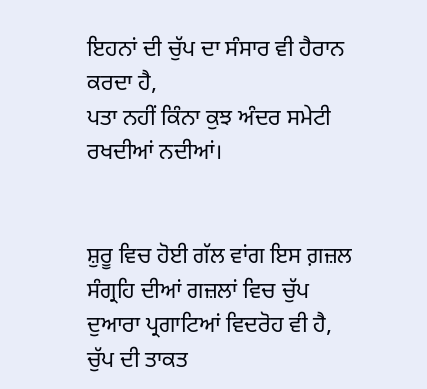ਇਹਨਾਂ ਦੀ ਚੁੱਪ ਦਾ ਸੰਸਾਰ ਵੀ ਹੈਰਾਨ ਕਰਦਾ ਹੈ,
ਪਤਾ ਨਹੀਂ ਕਿੰਨਾ ਕੁਝ ਅੰਦਰ ਸਮੇਟੀ ਰਖਦੀਆਂ ਨਦੀਆਂ।


ਸ਼ੁਰੂ ਵਿਚ ਹੋਈ ਗੱਲ ਵਾਂਗ ਇਸ ਗ਼ਜ਼ਲ ਸੰਗ੍ਰਹਿ ਦੀਆਂ ਗਜ਼ਲਾਂ ਵਿਚ ਚੁੱਪ ਦੁਆਰਾ ਪ੍ਰਗਾਟਿਆਂ ਵਿਦਰੋਹ ਵੀ ਹੈ, ਚੁੱਪ ਦੀ ਤਾਕਤ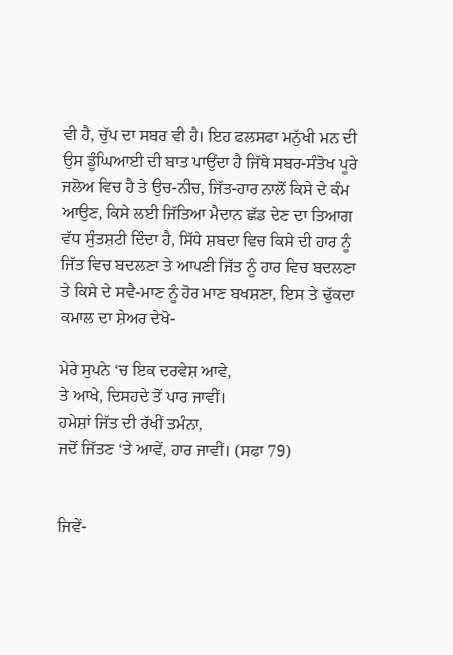ਵੀ ਹੈ, ਚੁੱਪ ਦਾ ਸਬਰ ਵੀ ਹੈ। ਇਹ ਫਲਸਫਾ ਮਨੁੱਖੀ ਮਨ ਦੀ ਉਸ ਡੂੰਘਿਆਈ ਦੀ ਬਾਤ ਪਾਉਂਦਾ ਹੈ ਜਿੱਥੇ ਸਬਰ-ਸੰਤੋਖ ਪੂਰੇ ਜਲੋਅ ਵਿਚ ਹੈ ਤੇ ਉਚ-ਨੀਚ, ਜਿੱਤ-ਹਾਰ ਨਾਲੋਂ ਕਿਸੇ ਦੇ ਕੰਮ ਆਉਣ, ਕਿਸੇ ਲਈ ਜਿੱਤਿਆ ਮੈਦਾਨ ਛੱਡ ਦੇਣ ਦਾ ਤਿਆਗ ਵੱਧ ਸੁੰਤਸ਼ਟੀ ਦਿੰਦਾ ਹੈ, ਸਿੱਧੇ ਸ਼ਬਦਾ ਵਿਚ ਕਿਸੇ ਦੀ ਹਾਰ ਨੂੰ ਜਿੱਤ ਵਿਚ ਬਦਲਣਾ ਤੇ ਆਪਣੀ ਜਿੱਤ ਨੂੰ ਹਾਰ ਵਿਚ ਬਦਲਣਾ ਤੇ ਕਿਸੇ ਦੇ ਸਵੈ-ਮਾਣ ਨੂੰ ਹੋਰ ਮਾਣ ਬਖਸ਼ਣਾ, ਇਸ ਤੇ ਢੁੱਕਦਾ ਕਮਾਲ ਦਾ ਸ਼ੇਅਰ ਦੇਖੋ-

ਮੇਰੇ ਸੁਪਨੇ ‘ਚ ਇਕ ਦਰਵੇਸ਼ ਆਵੇ,
ਤੇ ਆਖੇ, ਦਿਸਹਦੇ ਤੋਂ ਪਾਰ ਜਾਵੀਂ।
ਹਮੇਸ਼ਾਂ ਜਿੱਤ ਦੀ ਰੱਖੀਂ ਤਮੰਨਾ,
ਜਦੋਂ ਜਿੱਤਣ ‘ਤੇ ਆਵੇਂ, ਹਾਰ ਜਾਵੀਂ। (ਸਫਾ 79)


ਜਿਵੇਂ-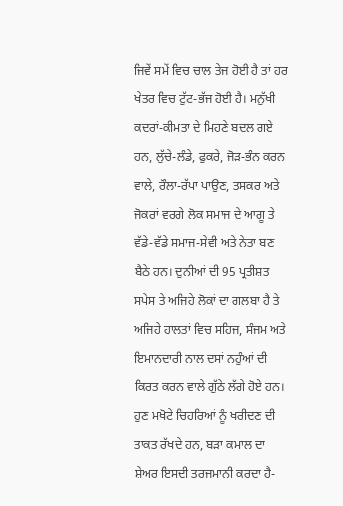ਜਿਵੇਂ ਸਮੇਂ ਵਿਚ ਚਾਲ ਤੇਜ ਹੋਈ ਹੈ ਤਾਂ ਹਰ ਖੇਤਰ ਵਿਚ ਟੁੱਟ-ਭੱਜ ਹੋਈ ਹੈ। ਮਨੁੱਖੀ ਕਦਰਾਂ-ਕੀਮਤਾ ਦੇ ਮਿਹਣੇ ਬਦਲ ਗਏ ਹਨ, ਲੁੱਚੇ-ਲੰਡੇ, ਫੁਕਰੇ, ਜੋੜ-ਭੰਨ ਕਰਨ ਵਾਲੇ, ਰੌਲਾ-ਰੱਪਾ ਪਾਉਣ, ਤਸਕਰ ਅਤੇ ਜੋਕਰਾਂ ਵਰਗੇ ਲੋਕ ਸਮਾਜ ਦੇ ਆਗੂ ਤੇ ਵੱਡੇ-ਵੱਡੇ ਸਮਾਜ-ਸੇਵੀ ਅਤੇ ਨੇਤਾ ਬਣ ਬੈਠੇ ਹਨ। ਦੁਨੀਆਂ ਦੀ 95 ਪ੍ਰਤੀਸ਼ਤ ਸਪੇਸ ਤੇ ਅਜਿਹੇ ਲੋਕਾਂ ਦਾ ਗਲਬਾ ਹੈ ਤੇ ਅਜਿਹੇ ਹਾਲਤਾਂ ਵਿਚ ਸਹਿਜ, ਸੰਜਮ ਅਤੇ ਇਮਾਨਦਾਰੀ ਨਾਲ ਦਸਾਂ ਨਹੁੰਆਂ ਦੀ ਕਿਰਤ ਕਰਨ ਵਾਲੇ ਗੁੱਠੇ ਲੱਗੇ ਹੋਏ ਹਨ। ਹੁਣ ਮਖੋਟੇ ਚਿਹਰਿਆਂ ਨੂੰ ਖਰੀਦਣ ਦੀ ਤਾਕਤ ਰੱਖਦੇ ਹਨ, ਬੜਾ ਕਮਾਲ ਦਾ ਸ਼ੇਅਰ ਇਸਦੀ ਤਰਜਮਾਨੀ ਕਰਦਾ ਹੈ-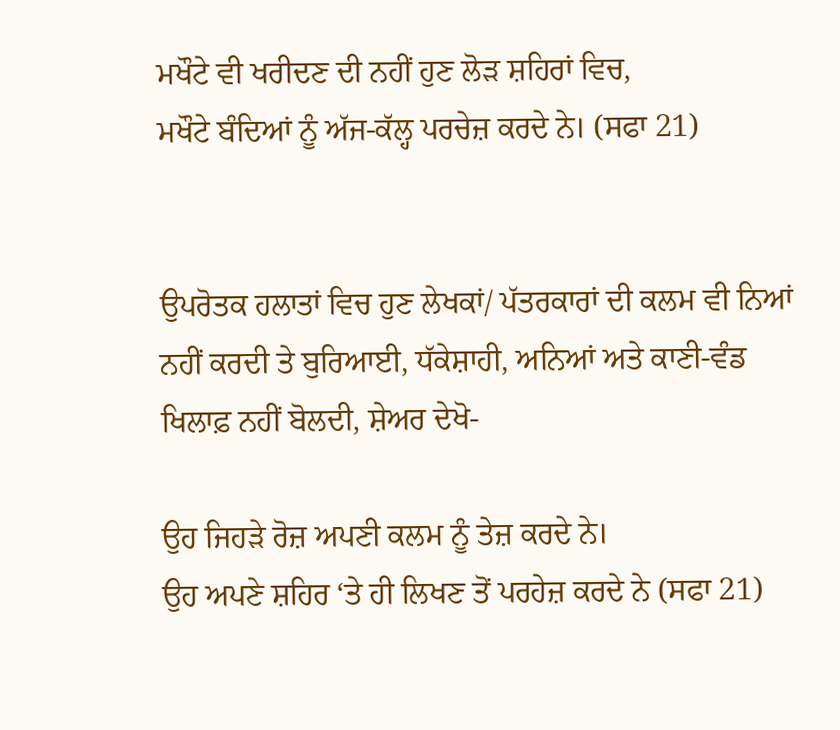ਮਖੌਟੇ ਵੀ ਖਰੀਦਣ ਦੀ ਨਹੀਂ ਹੁਣ ਲੋੜ ਸ਼ਹਿਰਾਂ ਵਿਚ,
ਮਖੌਟੇ ਬੰਦਿਆਂ ਨੂੰ ਅੱਜ-ਕੱਲ੍ਹ ਪਰਚੇਜ਼ ਕਰਦੇ ਨੇ। (ਸਫਾ 21)


ਉਪਰੋਤਕ ਹਲਾਤਾਂ ਵਿਚ ਹੁਣ ਲੇਖਕਾਂ/ ਪੱਤਰਕਾਰਾਂ ਦੀ ਕਲਮ ਵੀ ਨਿਆਂ ਨਹੀਂ ਕਰਦੀ ਤੇ ਬੁਰਿਆਈ, ਧੱਕੇਸ਼ਾਹੀ, ਅਨਿਆਂ ਅਤੇ ਕਾਣੀ-ਵੰਡ ਖਿਲਾਫ਼ ਨਹੀਂ ਬੋਲਦੀ, ਸ਼ੇਅਰ ਦੇਖੋ-

ਉਹ ਜਿਹੜੇ ਰੋਜ਼ ਅਪਣੀ ਕਲਮ ਨੂੰ ਤੇਜ਼ ਕਰਦੇ ਨੇ।
ਉਹ ਅਪਣੇ ਸ਼ਹਿਰ ‘ਤੇ ਹੀ ਲਿਖਣ ਤੋਂ ਪਰਹੇਜ਼ ਕਰਦੇ ਨੇ (ਸਫਾ 21)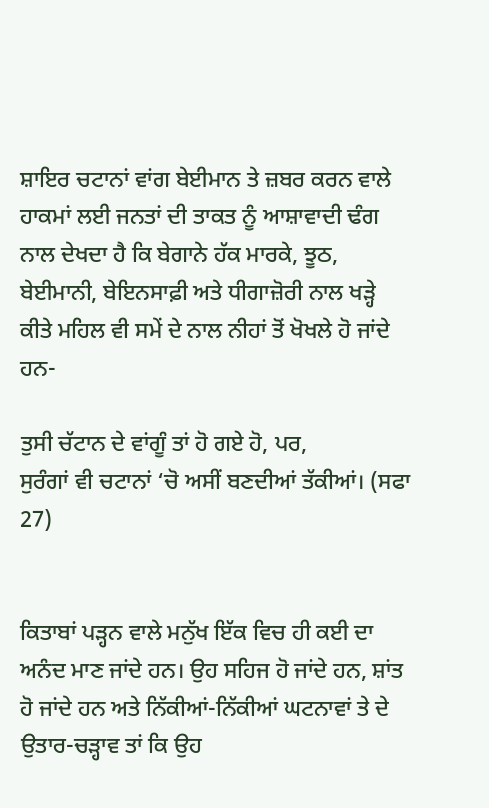ਸ਼ਾਇਰ ਚਟਾਨਾਂ ਵਾਂਗ ਬੇਈਮਾਨ ਤੇ ਜ਼ਬਰ ਕਰਨ ਵਾਲੇ ਹਾਕਮਾਂ ਲਈ ਜਨਤਾਂ ਦੀ ਤਾਕਤ ਨੂੰ ਆਸ਼ਾਵਾਦੀ ਢੰਗ ਨਾਲ ਦੇਖਦਾ ਹੈ ਕਿ ਬੇਗਾਨੇ ਹੱਕ ਮਾਰਕੇ, ਝੂਠ, ਬੇਈਮਾਨੀ, ਬੇਇਨਸਾਫ਼ੀ ਅਤੇ ਧੀਗਾਜ਼ੋਰੀ ਨਾਲ ਖੜ੍ਹੇ ਕੀਤੇ ਮਹਿਲ ਵੀ ਸਮੇਂ ਦੇ ਨਾਲ ਨੀਹਾਂ ਤੋਂ ਖੋਖਲੇ ਹੋ ਜਾਂਦੇ ਹਨ-

ਤੁਸੀ ਚੱਟਾਨ ਦੇ ਵਾਂਗੂੰ ਤਾਂ ਹੋ ਗਏ ਹੋ, ਪਰ,
ਸੁਰੰਗਾਂ ਵੀ ਚਟਾਨਾਂ ‘ਚੋ ਅਸੀਂ ਬਣਦੀਆਂ ਤੱਕੀਆਂ। (ਸਫਾ 27)


ਕਿਤਾਬਾਂ ਪੜ੍ਹਨ ਵਾਲੇ ਮਨੁੱਖ ਇੱਕ ਵਿਚ ਹੀ ਕਈ ਦਾ ਅਨੰਦ ਮਾਣ ਜਾਂਦੇ ਹਨ। ਉਹ ਸਹਿਜ ਹੋ ਜਾਂਦੇ ਹਨ, ਸ਼ਾਂਤ ਹੋ ਜਾਂਦੇ ਹਨ ਅਤੇ ਨਿੱਕੀਆਂ-ਨਿੱਕੀਆਂ ਘਟਨਾਵਾਂ ਤੇ ਦੇ ਉਤਾਰ-ਚੜ੍ਹਾਵ ਤਾਂ ਕਿ ਉਹ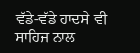ਵੱਡੇ-ਵੱਡੇ ਹਾਦਸੇ ਵੀ ਸਾਹਿਜ ਨਾਲ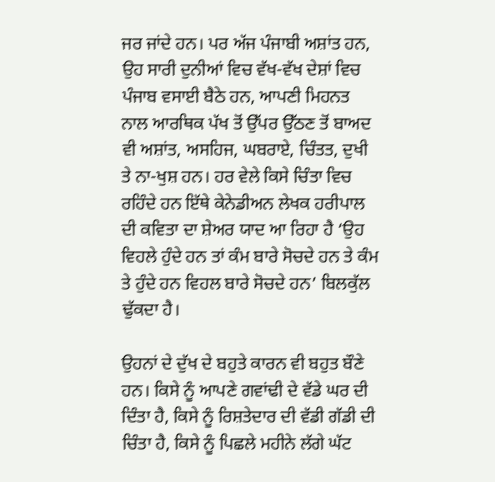ਜਰ ਜਾਂਦੇ ਹਨ। ਪਰ ਅੱਜ ਪੰਜਾਬੀ ਅਸ਼ਾਂਤ ਹਨ, ਉਹ ਸਾਰੀ ਦੁਨੀਆਂ ਵਿਚ ਵੱਖ-ਵੱਖ ਦੇਸ਼ਾਂ ਵਿਚ ਪੰਜਾਬ ਵਸਾਈ ਬੈਠੇ ਹਨ, ਆਪਣੀ ਮਿਹਨਤ ਨਾਲ ਆਰਥਿਕ ਪੱਖ ਤੋਂ ਉੱਪਰ ਉੱਠਣ ਤੋਂ ਬਾਅਦ ਵੀ ਅਸ਼ਾਂਤ, ਅਸਹਿਜ, ਘਬਰਾਏ, ਚਿੰਤਤ, ਦੁਖੀ ਤੇ ਨਾ-ਖੁਸ਼ ਹਨ। ਹਰ ਵੇਲੇ ਕਿਸੇ ਚਿੰਤਾ ਵਿਚ ਰਹਿੰਦੇ ਹਨ ਇੱਥੇ ਕੇਨੇਡੀਅਨ ਲੇਖਕ ਹਰੀਪਾਲ ਦੀ ਕਵਿਤਾ ਦਾ ਸ਼ੇਅਰ ਯਾਦ ਆ ਰਿਹਾ ਹੈ ‘ਉਹ ਵਿਹਲੇ ਹੁੰਦੇ ਹਨ ਤਾਂ ਕੰਮ ਬਾਰੇ ਸੋਚਦੇ ਹਨ ਤੇ ਕੰਮ ਤੇ ਹੁੰਦੇ ਹਨ ਵਿਹਲ ਬਾਰੇ ਸੋਚਦੇ ਹਨ’ ਬਿਲਕੁੱਲ ਢੁੱਕਦਾ ਹੈ।

ਉਹਨਾਂ ਦੇ ਦੁੱਖ ਦੇ ਬਹੁਤੇ ਕਾਰਨ ਵੀ ਬਹੁਤ ਬੌਣੇ ਹਨ। ਕਿਸੇ ਨੂੰ ਆਪਣੇ ਗਵਾਂਢੀ ਦੇ ਵੱਡੇ ਘਰ ਦੀ ਦਿੰਤਾ ਹੈ, ਕਿਸੇ ਨੂੰ ਰਿਸ਼ਤੇਦਾਰ ਦੀ ਵੱਡੀ ਗੱਡੀ ਦੀ ਚਿੰਤਾ ਹੈ, ਕਿਸੇ ਨੂੰ ਪਿਛਲੇ ਮਹੀਨੇ ਲੱਗੇ ਘੱਟ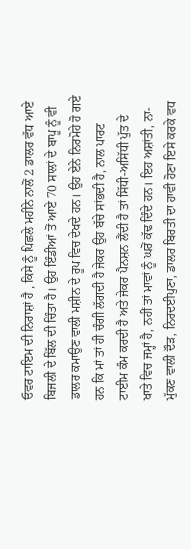ਓਵਰ ਟਾਇਮ ਦੀ ਨਿਰਾਸ਼ਾਂ ਹੈ , ਕਿਸੇ ਨੂੰ ਪਿਛਲੇ ਮਹੀਨੇ ਨਾਲੋਂ 2 ਡਾਲਰ ਵੱਧ ਆਏ ਬਿਜਲੀ ਦੇ ਬਿੱਲ ਦੀ ਚਿੰਤਾ ਹੈ। ਉਹ ਇੰਡੀਆਂ ਤੋਂ ਆਏ 70 ਸਾਲਾਂ ਦੇ ਬਾਪੂ ਨੂੰ ਵੀ ਡਾਲਰ ਕਮਾਉਣ ਵਾਲੀ ਮਸ਼ੀਨ ਦੇ ਰੂਪ ਵਿਚ ਦੇਖਦੇ ਹਨ। ਉਹ ਏਨੇ ਨਿਰਮੋਹੇ ਹੋ ਗਏ ਹਨ ਕਿ ਮਾਂ ਤਾਂ ਹੀ ਚੰਗੀ ਲੱਗਦੀ ਹੈ ਜੇਕਰ ਉਹ ਬੱਚੇ ਸਾਂਭਦੀ ਹੈ, ਨਾਲ ਪਾਰਟ ਟਾਈਮ ਕੰਮ ਕਰਦੀ ਹੈ ਅਤੇ ਜੇਕਰ ਪੈਨਸ਼ਨ ਲੈਂਦੀ ਹੈ ਤਾਂ ਸਿੱਧੀ-ਅਸਿੱਧੀ ਪੁੱਤ ਦੇ ਖਾਤੇ ਵਿਚ ਜਮ੍ਹਾਂ ਹੈ, ਨਹੀਂ ਤਾਂ ਮਾਵਾਂ ਨੂੰ ਘਰੋਂ ਕੱਢ ਦਿੰਦੇ ਹਨ। ਇਹ ਅਸ਼ਾਂਤੀ, ਨਾ-ਮੁੱਕਣ ਵਾਲੀ ਦੌੜ, ਨਿਰਦਈਪੁਣਾ, ਡਾਲਰ ਬਿਰਤੀ ਦਾ ਹਾਵੀ ਹੋਣਾ ਇਸੇ ਕਰਕੇ ਵਧ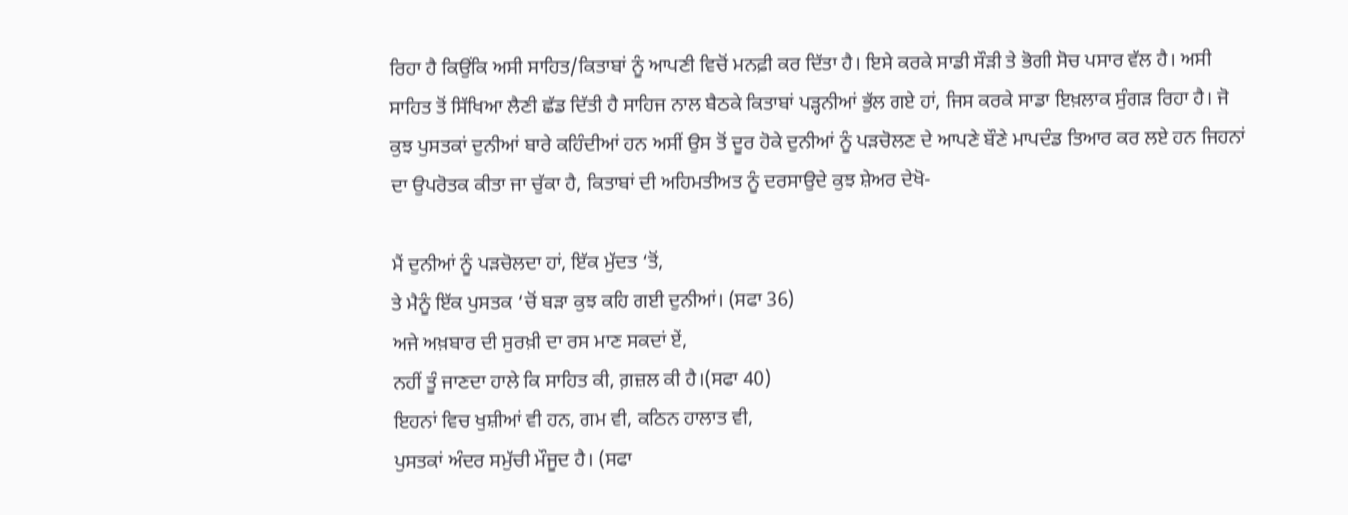ਰਿਹਾ ਹੈ ਕਿਉਂਕਿ ਅਸੀ ਸਾਹਿਤ/ਕਿਤਾਬਾਂ ਨੂੰ ਆਪਣੀ ਵਿਚੋਂ ਮਨਫ਼ੀ ਕਰ ਦਿੱਤਾ ਹੈ। ਇਸੇ ਕਰਕੇ ਸਾਡੀ ਸੌੜੀ ਤੇ ਭੋਗੀ ਸੋਚ ਪਸਾਰ ਵੱਲ ਹੈ। ਅਸੀ ਸਾਹਿਤ ਤੋਂ ਸਿੱਖਿਆ ਲੈਣੀ ਛੱਡ ਦਿੱਤੀ ਹੈ ਸਾਹਿਜ ਨਾਲ ਬੈਠਕੇ ਕਿਤਾਬਾਂ ਪੜ੍ਹਨੀਆਂ ਭੁੱਲ ਗਏ ਹਾਂ, ਜਿਸ ਕਰਕੇ ਸਾਡਾ ਇਖ਼ਲਾਕ ਸੁੰਗੜ ਰਿਹਾ ਹੈ। ਜੋ ਕੁਝ ਪੁਸਤਕਾਂ ਦੁਨੀਆਂ ਬਾਰੇ ਕਹਿੰਦੀਆਂ ਹਨ ਅਸੀਂ ਉਸ ਤੋਂ ਦੂਰ ਹੋਕੇ ਦੁਨੀਆਂ ਨੂੰ ਪੜਚੋਲਣ ਦੇ ਆਪਣੇ ਬੌਣੇ ਮਾਪਦੰਡ ਤਿਆਰ ਕਰ ਲਏ ਹਨ ਜਿਹਨਾਂ ਦਾ ਉਪਰੋਤਕ ਕੀਤਾ ਜਾ ਚੁੱਕਾ ਹੈ, ਕਿਤਾਬਾਂ ਦੀ ਅਹਿਮਤੀਅਤ ਨੂੰ ਦਰਸਾਉਦੇ ਕੁਝ ਸ਼ੇਅਰ ਦੇਖੋ-

ਮੈਂ ਦੁਨੀਆਂ ਨੂੰ ਪੜਚੋਲਦਾ ਹਾਂ, ਇੱਕ ਮੁੱਦਤ ‘ਤੋਂ,
ਤੇ ਮੈਨੂੰ ਇੱਕ ਪੁਸਤਕ ‘ਚੋਂ ਬੜਾ ਕੁਝ ਕਹਿ ਗਈ ਦੁਨੀਆਂ। (ਸਫਾ 36)
ਅਜੇ ਅਖ਼ਬਾਰ ਦੀ ਸੁਰਖ਼ੀ ਦਾ ਰਸ ਮਾਣ ਸਕਦਾਂ ਏਂ,
ਨਹੀਂ ਤੂੰ ਜਾਣਦਾ ਹਾਲੇ ਕਿ ਸਾਹਿਤ ਕੀ, ਗ਼ਜ਼ਲ ਕੀ ਹੈ।(ਸਫਾ 40)
ਇਹਨਾਂ ਵਿਚ ਖੁਸ਼ੀਆਂ ਵੀ ਹਨ, ਗਮ ਵੀ, ਕਠਿਨ ਹਾਲਾਤ ਵੀ,
ਪੁਸਤਕਾਂ ਅੰਦਰ ਸਮੁੱਚੀ ਮੌਜੂਦ ਹੈ। (ਸਫਾ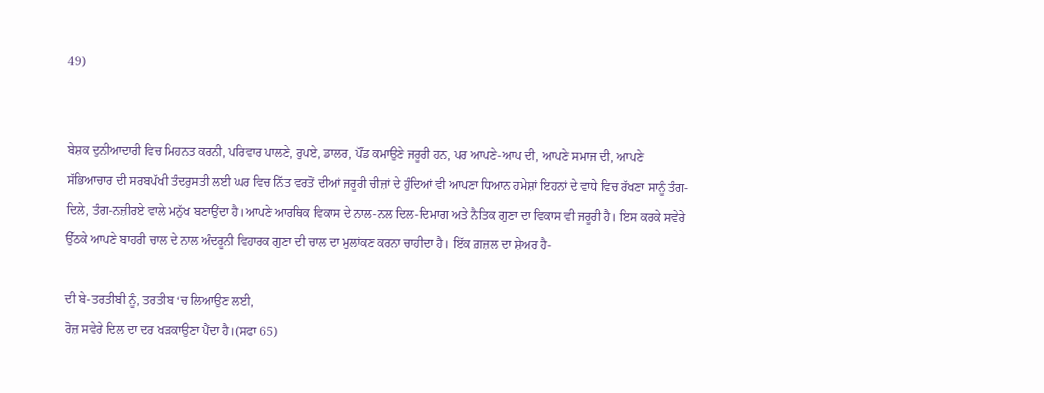49)


ਬੇਸ਼ਕ ਦੁਨੀਆਦਾਰੀ ਵਿਚ ਮਿਹਨਤ ਕਰਨੀ, ਪਰਿਵਾਰ ਪਾਲਣੇ, ਰੁਪਏ, ਡਾਲਰ, ਪੌਂਡ ਕਮਾਉਣੇ ਜਰੂਰੀ ਹਨ, ਪਰ ਆਪਣੇ-ਆਪ ਦੀ, ਆਪਣੇ ਸਮਾਜ ਦੀ, ਆਪਣੇ ਸੱਭਿਆਚਾਰ ਦੀ ਸਰਬਪੱਖੀ ਤੰਦਰੁਸਤੀ ਲਈ ਘਰ ਵਿਚ ਨਿੱਤ ਵਰਤੋਂ ਦੀਆਂ ਜਰੂਰੀ ਚੀਜ਼ਾਂ ਦੇ ਹੁੰਦਿਆਂ ਵੀ ਆਪਣਾ ਧਿਆਨ ਹਮੇਸ਼ਾਂ ਇਹਨਾਂ ਦੇ ਵਾਧੇ ਵਿਚ ਰੱਖਣਾ ਸਾਨੂੰ ਤੰਗ-ਦਿਲੇ, ਤੰਗ-ਨਜ਼ੀਰਏ ਵਾਲੇ ਮਨੁੱਖ ਬਣਾਉਂਦਾ ਹੈ।ਆਪਣੇ ਆਰਥਿਕ ਵਿਕਾਸ ਦੇ ਨਾਲ-ਨਲ ਦਿਲ-ਦਿਮਾਗ ਅਤੇ ਨੈਤਿਕ ਗੁਣਾ ਦਾ ਵਿਕਾਸ ਵੀ ਜਰੂਰੀ ਹੈ। ਇਸ ਕਰਕੇ ਸਵੇਰੇ ਉੱਠਕੇ ਆਪਣੇ ਬਾਹਰੀ ਚਾਲ ਦੇ ਨਾਲ ਅੰਦਰੂਨੀ ਵਿਹਾਰਕ ਗੁਣਾ ਦੀ ਚਾਲ ਦਾ ਮੁਲਾਂਕਣ ਕਰਨਾ ਚਾਹੀਦਾ ਹੈ। ਇੱਕ ਗ਼ਜ਼ਲ ਦਾ ਸ਼ੇਅਰ ਹੈ-

ਦੀ ਬੇ-ਤਰਤੀਬੀ ਨੂੰ, ਤਰਤੀਬ ‘ਚ ਲਿਆਉਣ ਲਈ,
ਰੋਜ਼ ਸਵੇਰੇ ਦਿਲ ਦਾ ਦਰ ਖੜਕਾਉਣਾ ਪੈਂਦਾ ਹੈ।(ਸਫਾ 65)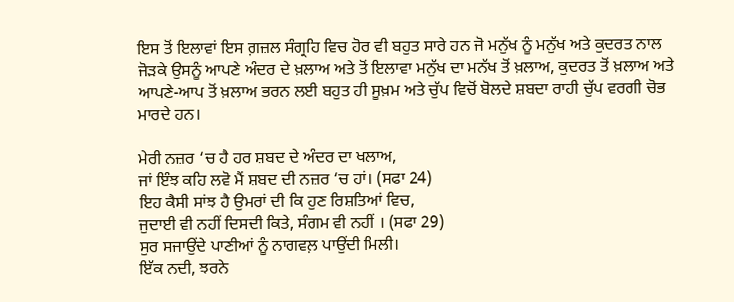ਇਸ ਤੋਂ ਇਲਾਵਾਂ ਇਸ ਗ਼ਜ਼ਲ ਸੰਗ੍ਰਹਿ ਵਿਚ ਹੋਰ ਵੀ ਬਹੁਤ ਸਾਰੇ ਹਨ ਜੋ ਮਨੁੱਖ ਨੂੰ ਮਨੁੱਖ ਅਤੇ ਕੁਦਰਤ ਨਾਲ ਜੋੜਕੇ ਉਸਨੂੰ ਆਪਣੇ ਅੰਦਰ ਦੇ ਖ਼ਲਾਅ ਅਤੇ ਤੋਂ ਇਲਾਵਾ ਮਨੁੱਖ ਦਾ ਮਨੱਖ ਤੋਂ ਖ਼ਲਾਅ, ਕੁਦਰਤ ਤੋਂ ਖ਼ਲਾਅ ਅਤੇ ਆਪਣੇ-ਆਪ ਤੋਂ ਖ਼ਲਾਅ ਭਰਨ ਲਈ ਬਹੁਤ ਹੀ ਸੂਖ਼ਮ ਅਤੇ ਚੁੱਪ ਵਿਚੋਂ ਬੋਲਦੇ ਸ਼ਬਦਾ ਰਾਹੀ ਚੁੱਪ ਵਰਗੀ ਚੋਭ ਮਾਰਦੇ ਹਨ।

ਮੇਰੀ ਨਜ਼ਰ ‘ਚ ਹੈ ਹਰ ਸ਼ਬਦ ਦੇ ਅੰਦਰ ਦਾ ਖਲਾਅ,
ਜਾਂ ਇੰਝ ਕਹਿ ਲਵੋ ਮੈਂ ਸ਼ਬਦ ਦੀ ਨਜ਼ਰ ‘ਚ ਹਾਂ। (ਸਫਾ 24)
ਇਹ ਕੈਸੀ ਸਾਂਝ ਹੈ ਉਮਰਾਂ ਦੀ ਕਿ ਹੁਣ ਰਿਸ਼ਤਿਆਂ ਵਿਚ,
ਜੁਦਾਈ ਵੀ ਨਹੀਂ ਦਿਸਦੀ ਕਿਤੇ, ਸੰਗਮ ਵੀ ਨਹੀਂ । (ਸਫਾ 29)
ਸੁਰ ਸਜਾਉਂਦੇ ਪਾਣੀਆਂ ਨੂੰ ਨਾਗਵਲ਼ ਪਾਉਂਦੀ ਮਿਲੀ।
ਇੱਕ ਨਦੀ, ਝਰਨੇ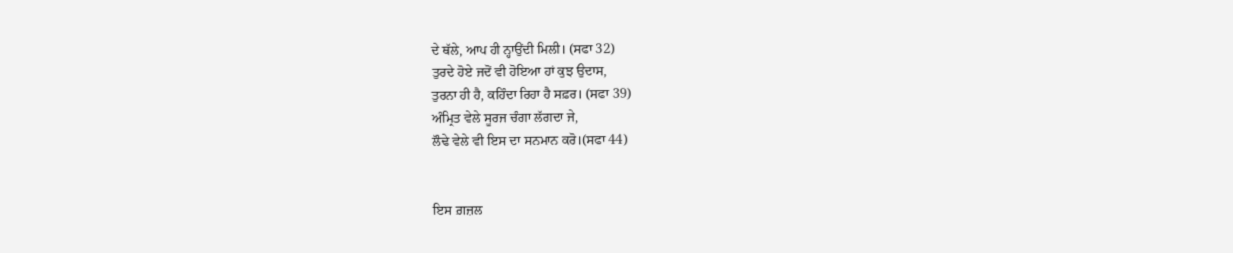ਦੇ ਥੱਲੇ, ਆਪ ਹੀ ਨ੍ਹਾਉਂਦੀ ਮਿਲੀ। (ਸਫਾ 32)
ਤੁਰਦੇ ਹੋਏ ਜਦੋਂ ਵੀ ਹੋਇਆ ਹਾਂ ਕੁਝ ਉਦਾਸ,
ਤੁਰਨਾ ਹੀ ਹੈ, ਕਹਿੰਦਾ ਰਿਹਾ ਹੈ ਸਫ਼ਰ। (ਸਫਾ 39)
ਅੰਮ੍ਰਿਤ ਵੇਲੇ ਸੂਰਜ ਚੰਗਾ ਲੱਗਦਾ ਜੇ,
ਲੌਢੇ ਵੇਲੇ ਵੀ ਇਸ ਦਾ ਸਨਮਾਨ ਕਰੋ।(ਸਫਾ 44)


ਇਸ ਗ਼ਜ਼ਲ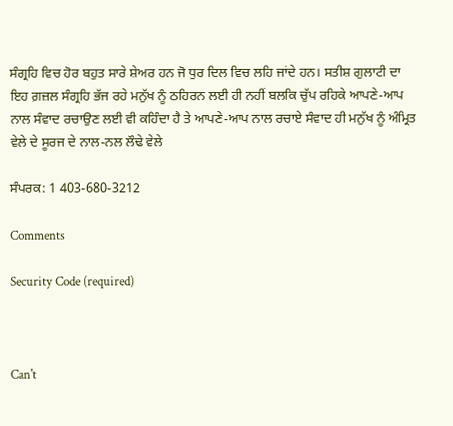ਸੰਗ੍ਰਹਿ ਵਿਚ ਹੋਰ ਬਹੁਤ ਸਾਰੇ ਸ਼ੇਅਰ ਹਨ ਜੋ ਧੁਰ ਦਿਲ ਵਿਚ ਲਹਿ ਜਾਂਦੇ ਹਨ। ਸਤੀਸ਼ ਗੁਲਾਟੀ ਦਾ ਇਹ ਗ਼ਜ਼ਲ ਸੰਗ੍ਰਹਿ ਭੱਜ ਰਹੇ ਮਨੁੱਖ ਨੂੰ ਠਹਿਰਨ ਲਈ ਹੀ ਨਹੀਂ ਬਲਕਿ ਚੁੱਪ ਰਹਿਕੇ ਆਪਣੇ-ਆਪ ਨਾਲ ਸੰਵਾਦ ਰਚਾਉਣ ਲਈ ਵੀ ਕਹਿੰਦਾ ਹੈ ਤੇ ਆਪਣੇ-ਆਪ ਨਾਲ ਰਚਾਏ ਸੰਵਾਦ ਹੀ ਮਨੁੱਖ ਨੂੰ ਅੰਮ੍ਰਿਤ ਵੇਲੇ ਦੇ ਸੂਰਜ ਦੇ ਨਾਲ-ਨਲ ਲੌਢੇ ਵੇਲੇ

ਸੰਪਰਕ: 1 403-680-3212

Comments

Security Code (required)



Can't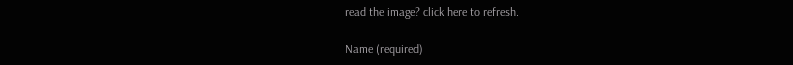read the image? click here to refresh.

Name (required)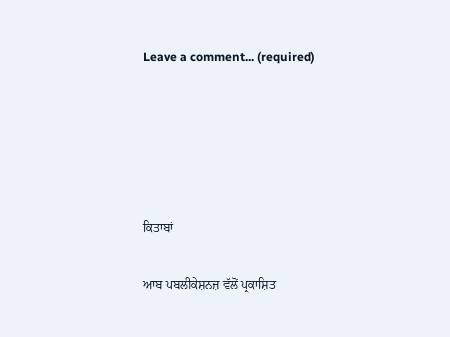Leave a comment... (required)





ਕਿਤਾਬਾਂ

ਆਬ ਪਬਲੀਕੇਸ਼ਨਜ਼ ਵੱਲੋਂ ਪ੍ਰਕਾਸ਼ਿਤ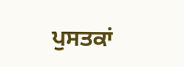ਪੁਸਤਕਾਂ